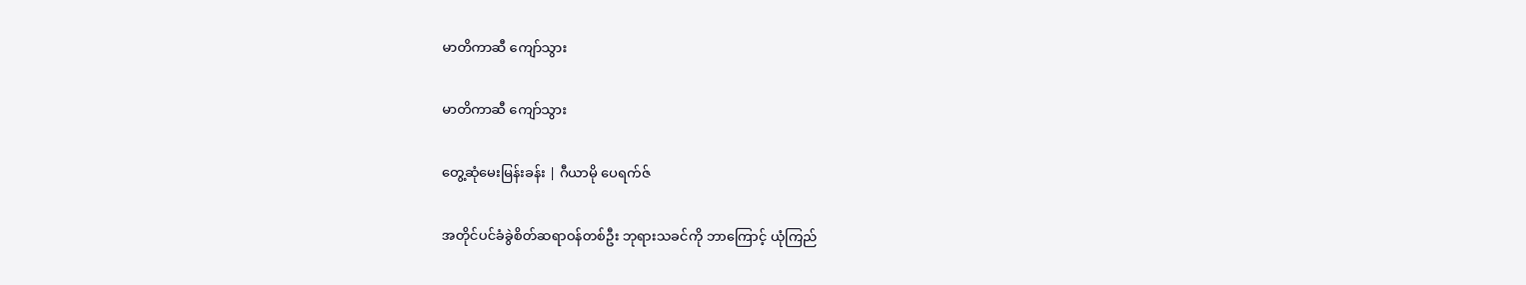မာတိကာဆီ ကျော်သွား

မာတိကာဆီ ကျော်သွား

တွေ့ဆုံမေးမြန်းခန်း | ဂီယာမို ပေရက်ဇ်

အတိုင်ပင်ခံခွဲစိတ်ဆရာဝန်တစ်ဦး ဘုရားသခင်ကို ဘာကြောင့် ယုံကြည်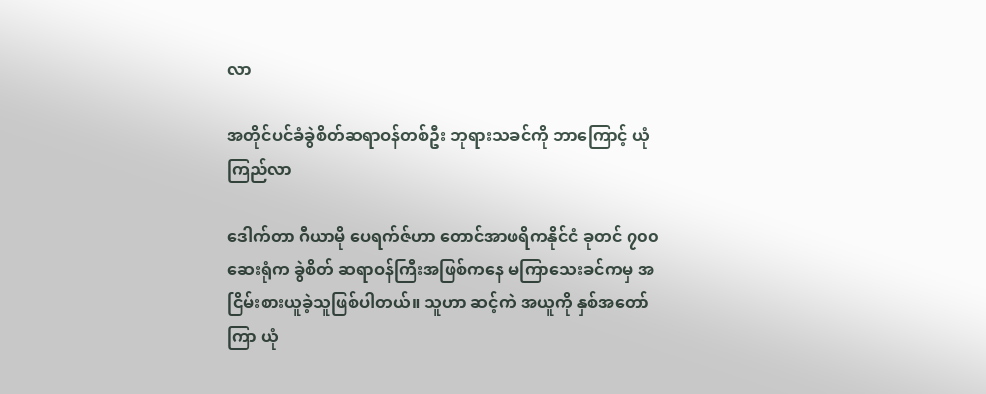လာ

အတိုင်ပင်ခံခွဲစိတ်ဆရာဝန်တစ်ဦး ဘုရားသခင်ကို ဘာကြောင့် ယုံကြည်လာ

ဒေါက်တာ ဂီယာမို ပေရက်ဇ်ဟာ တောင်အာဖရိကနိုင်ငံ ခုတင် ၇၀၀ ဆေးရုံက ခွဲစိတ် ဆရာဝန်ကြီးအဖြစ်ကနေ မကြာသေးခင်ကမှ အငြိမ်းစားယူခဲ့သူဖြစ်ပါတယ်။ သူဟာ ဆင့်ကဲ အယူကို နှစ်အတော်ကြာ ယုံ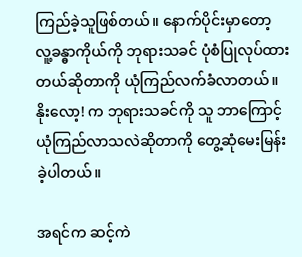ကြည်ခဲ့သူဖြစ်တယ်။ နောက်ပိုင်းမှာတော့ လူ့ခန္ဓာကိုယ်ကို ဘုရားသခင် ပုံစံပြုလုပ်ထားတယ်ဆိုတာကို ယုံကြည်လက်ခံလာတယ်။ နိုးလော့! က ဘုရားသခင်ကို သူ ဘာကြောင့်ယုံကြည်လာသလဲဆိုတာကို တွေ့ဆုံမေးမြန်းခဲ့ပါတယ်။

အရင်က ဆင့်ကဲ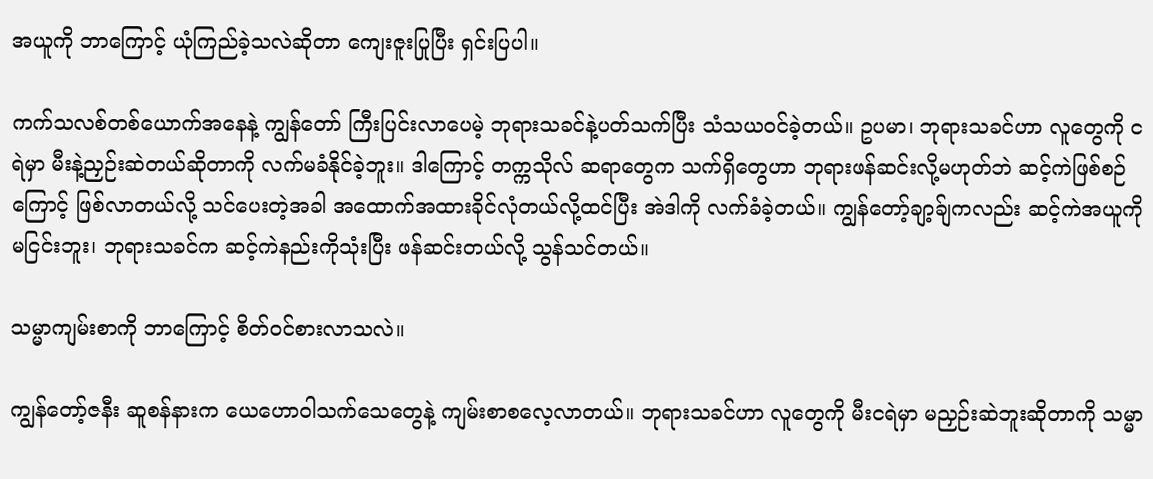အယူကို ဘာကြောင့် ယုံကြည်ခဲ့သလဲဆိုတာ ကျေးဇူးပြုပြီး ရှင်းပြပါ။

ကက်သလစ်တစ်ယောက်အနေနဲ့ ကျွန်တော် ကြီးပြင်းလာပေမဲ့ ဘုရားသခင်နဲ့ပတ်သက်ပြီး သံသယဝင်ခဲ့တယ်။ ဥပမာ၊ ဘုရားသခင်ဟာ လူတွေကို ငရဲမှာ မီးနဲ့ညှဉ်းဆဲတယ်ဆိုတာကို လက်မခံနိုင်ခဲ့ဘူး။ ဒါကြောင့် တက္ကသိုလ် ဆရာတွေက သက်ရှိတွေဟာ ဘုရားဖန်ဆင်းလို့မဟုတ်ဘဲ ဆင့်ကဲဖြစ်စဉ်ကြောင့် ဖြစ်လာတယ်လို့ သင်ပေးတဲ့အခါ အထောက်အထားခိုင်လုံတယ်လို့ထင်ပြီး အဲဒါကို လက်ခံခဲ့တယ်။ ကျွန်တော့်ချာ့ခ်ျကလည်း ဆင့်ကဲအယူကို မငြင်းဘူး၊ ဘုရားသခင်က ဆင့်ကဲနည်းကိုသုံးပြီး ဖန်ဆင်းတယ်လို့ သွန်သင်တယ်။

သမ္မာကျမ်းစာကို ဘာကြောင့် စိတ်ဝင်စားလာသလဲ။

ကျွန်တော့်ဇနီး ဆူစန်နားက ယေဟောဝါသက်သေတွေနဲ့ ကျမ်းစာစလေ့လာတယ်။ ဘုရားသခင်ဟာ လူတွေကို မီးငရဲမှာ မညှဉ်းဆဲဘူးဆိုတာကို သမ္မာ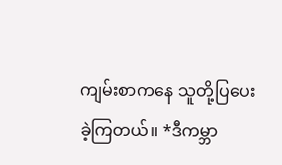ကျမ်းစာကနေ သူတို့ပြပေးခဲ့ကြတယ်။ *ဒီကမ္ဘာ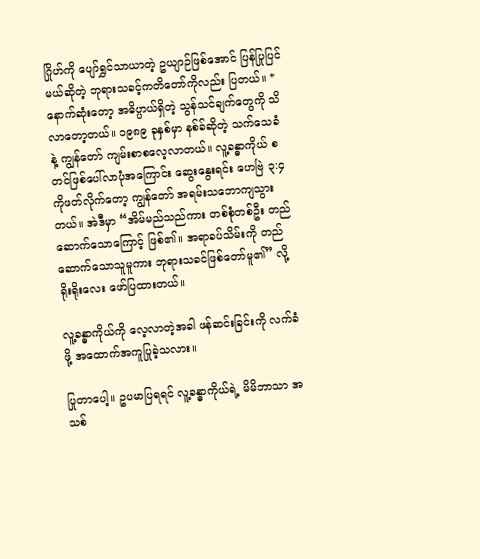ဂြိုဟ်ကို ပျော်ရွှင်သာယာတဲ့ ဥယျာဉ်ဖြစ်အောင် ပြန်ပြုပြင်မယ်ဆိုတဲ့ ဘုရားသခင့်ကတိတော်ကိုလည်း ပြတယ်။ *နောက်ဆုံးတော့ အဓိပ္ပာယ်ရှိတဲ့ သွန်သင်ချက်တွေကို သိလာတော့တယ်။ ၁၉၈၉ ခုနှစ်မှာ နစ်ခ်ဆိုတဲ့ သက်သေခံနဲ့ ကျွန်တော် ကျမ်းစာစလေ့လာတယ်။ လူ့ခန္ဓာကိုယ် စတင်ဖြစ်ပေါ်လာပုံအကြောင်း ဆွေးနွေးရင်း ဟေဗြဲ ၃:၄ ကိုဖတ်လိုက်တော့ ကျွန်တော် အရမ်းသဘောကျသွားတယ်။ အဲဒီမှာ “အိမ်မည်သည်ကား တစ်စုံတစ်ဦး တည်ဆောက်သောကြောင့် ဖြစ်၏။ အရာခပ်သိမ်းကို တည်ဆောက်သောသူမူကား ဘုရားသခင်ဖြစ်တော်မူ၏” လို့ ရိုးရိုးလေး ဖော်ပြထားတယ်။

လူ့ခန္ဓာကိုယ်ကို လေ့လာတဲ့အခါ ဖန်ဆင်းခြင်းကို လက်ခံဖို့ အထောက်အကူပြုခဲ့သလား။

ပြုတာပေါ့။ ဥပမာပြရရင် လူ့ခန္ဓာကိုယ်ရဲ့ မိမိဘာသာ အသစ်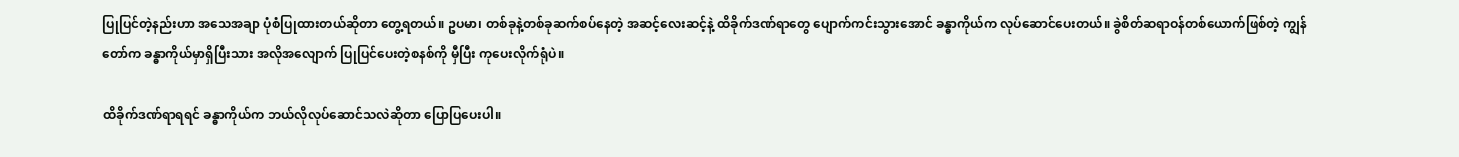ပြုပြင်တဲ့နည်းဟာ အသေအချာ ပုံစံပြုထားတယ်ဆိုတာ တွေ့ရတယ်။ ဥပမာ၊ တစ်ခုနဲ့တစ်ခုဆက်စပ်နေတဲ့ အဆင့်လေးဆင့်နဲ့ ထိခိုက်ဒဏ်ရာတွေ ပျောက်ကင်းသွားအောင် ခန္ဓာကိုယ်က လုပ်ဆောင်ပေးတယ်။ ခွဲစိတ်ဆရာဝန်တစ်ယောက်ဖြစ်တဲ့ ကျွန်တော်က ခန္ဓာကိုယ်မှာရှိပြီးသား အလိုအလျောက် ပြုပြင်ပေးတဲ့စနစ်ကို မှီပြီး ကုပေးလိုက်ရုံပဲ။

ထိခိုက်ဒဏ်ရာရရင် ခန္ဓာကိုယ်က ဘယ်လိုလုပ်ဆောင်သလဲဆိုတာ ပြောပြပေးပါ။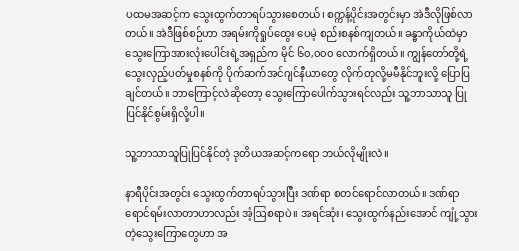ပထမအဆင့်က သွေးထွက်တာရပ်သွားစေတယ်၊ စက္ကန့်ပိုင်းအတွင်းမှာ အဲဒီလိုဖြစ်လာတယ်။ အဲဒီဖြစ်စဉ်ဟာ အရမ်းကိုရှုပ်ထွေး ပေမဲ့ စည်းစနစ်ကျတယ်။ ခန္ဓာကိုယ်ထဲမှာ သွေးကြောအားလုံးပေါင်းရဲ့အရှည်က မိုင် ၆၀,၀၀၀ လောက်ရှိတယ်။ ကျွန်တော်တို့ရဲ့ သွေးလှည့်ပတ်မှုစနစ်ကို ပိုက်ဆက်အင်ဂျင်နီယာတွေ လိုက်တုလို့မမီနိုင်ဘူးလို့ ပြောပြချင်တယ်။ ဘာကြောင့်လဲဆိုတော့ သွေးကြောပေါက်သွားရင်လည်း သူ့ဘာသာသူ ပြုပြင်နိုင်စွမ်းရှိလို့ပါ။

သူ့ဘာသာသူပြုပြင်နိုင်တဲ့ ဒုတိယအဆင့်ကရော ဘယ်လိုမျိုးလဲ။

နာရီပိုင်းအတွင်း သွေးထွက်တာရပ်သွားပြီး ဒဏ်ရာ စတင်ရောင်လာတယ်။ ဒဏ်ရာ ရောင်ရမ်းလာတာဟာလည်း အံ့ဩစရာပဲ။ အရင်ဆုံး၊ သွေးထွက်နည်းအောင် ကျုံ့သွားတဲ့သွေးကြောတွေဟာ အ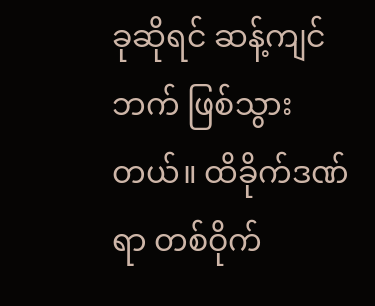ခုဆိုရင် ဆန့်ကျင်ဘက် ဖြစ်သွားတယ်။ ထိခိုက်ဒဏ်ရာ တစ်ဝိုက်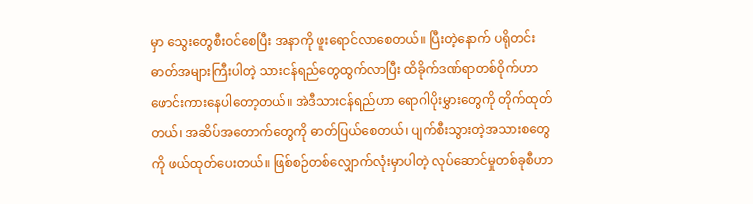မှာ သွေးတွေစီးဝင်စေပြီး အနာကို ဖူးရောင်လာစေတယ်။ ပြီးတဲ့နောက် ပရိုတင်း ဓာတ်အများကြီးပါတဲ့ သားငန်ရည်တွေထွက်လာပြီး ထိခိုက်ဒဏ်ရာတစ်ဝိုက်ဟာ ဖောင်းကားနေပါတော့တယ်။ အဲဒီသားငန်ရည်ဟာ ရောဂါပိုးမွှားတွေကို တိုက်ထုတ်တယ်၊ အဆိပ်အတောက်တွေကို ဓာတ်ပြယ်စေတယ်၊ ပျက်စီးသွားတဲ့အသားစတွေကို ဖယ်ထုတ်ပေးတယ်။ ဖြစ်စဉ်တစ်လျှောက်လုံးမှာပါတဲ့ လုပ်ဆောင်မှုတစ်ခုစီဟာ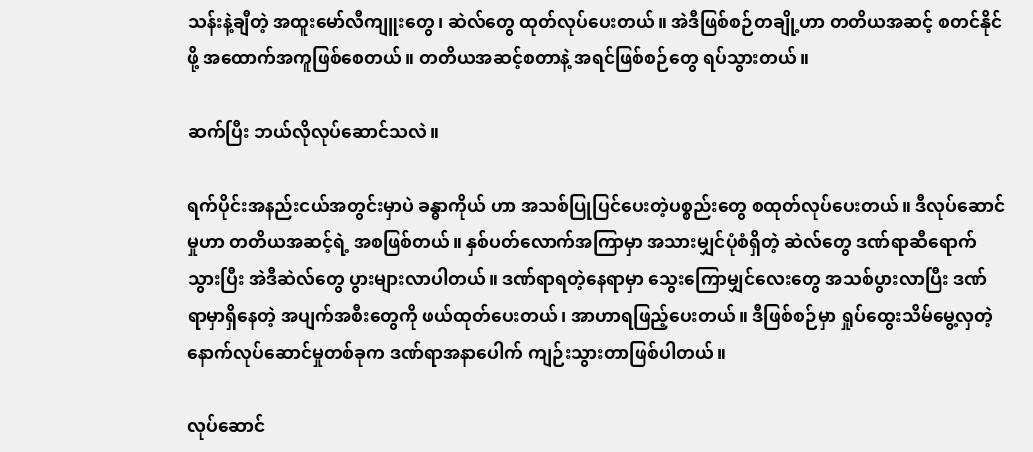သန်းနဲ့ချီတဲ့ အထူးမော်လီကျူးတွေ၊ ဆဲလ်တွေ ထုတ်လုပ်ပေးတယ်။ အဲဒီဖြစ်စဉ်တချို့ဟာ တတိယအဆင့် စတင်နိုင်ဖို့ အထောက်အကူဖြစ်စေတယ်။ တတိယအဆင့်စတာနဲ့ အရင်ဖြစ်စဉ်တွေ ရပ်သွားတယ်။

ဆက်ပြီး ဘယ်လိုလုပ်ဆောင်သလဲ။

ရက်ပိုင်းအနည်းငယ်အတွင်းမှာပဲ ခန္ဓာကိုယ် ဟာ အသစ်ပြုပြင်ပေးတဲ့ပစ္စည်းတွေ စထုတ်လုပ်ပေးတယ်။ ဒီလုပ်ဆောင်မှုဟာ တတိယအဆင့်ရဲ့ အစဖြစ်တယ်။ နှစ်ပတ်လောက်အကြာမှာ အသားမျှင်ပုံစံရှိတဲ့ ဆဲလ်တွေ ဒဏ်ရာဆီရောက်သွားပြီး အဲဒီဆဲလ်တွေ ပွားများလာပါတယ်။ ဒဏ်ရာရတဲ့နေရာမှာ သွေးကြောမျှင်လေးတွေ အသစ်ပွားလာပြီး ဒဏ်ရာမှာရှိနေတဲ့ အပျက်အစီးတွေကို ဖယ်ထုတ်ပေးတယ်၊ အာဟာရဖြည့်ပေးတယ်။ ဒီဖြစ်စဉ်မှာ ရှုပ်ထွေးသိမ်မွေ့လှတဲ့ နောက်လုပ်ဆောင်မှုတစ်ခုက ဒဏ်ရာအနာပေါက် ကျဉ်းသွားတာဖြစ်ပါတယ်။

လုပ်ဆောင်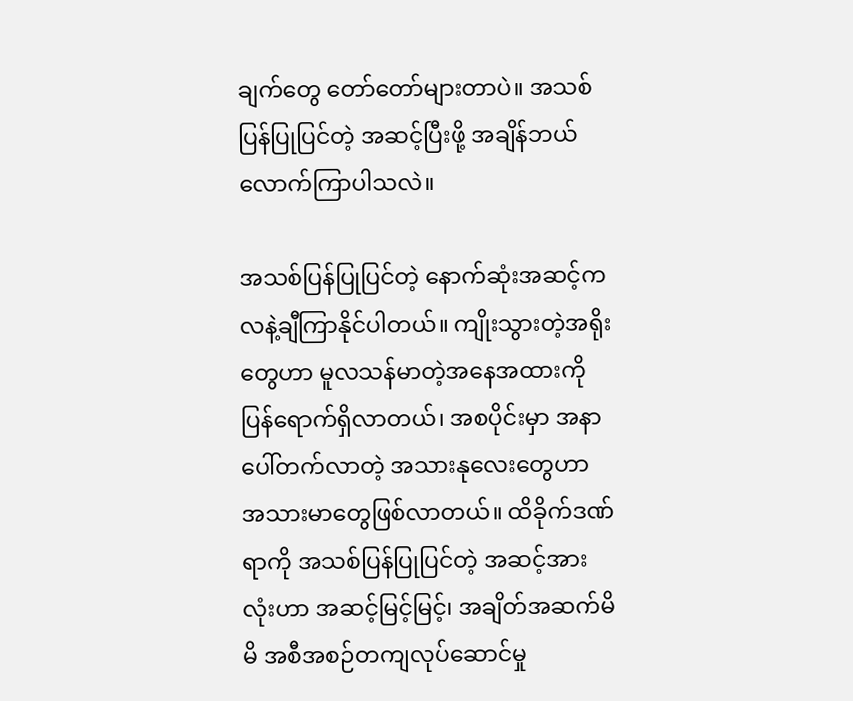ချက်တွေ တော်တော်များတာပဲ။ အသစ်ပြန်ပြုပြင်တဲ့ အဆင့်ပြီးဖို့ အချိန်ဘယ်လောက်ကြာပါသလဲ။

အသစ်ပြန်ပြုပြင်တဲ့ နောက်ဆုံးအဆင့်က လနဲ့ချီကြာနိုင်ပါတယ်။ ကျိုးသွားတဲ့အရိုးတွေဟာ မူလသန်မာတဲ့အနေအထားကို ပြန်ရောက်ရှိလာတယ်၊ အစပိုင်းမှာ အနာပေါ်တက်လာတဲ့ အသားနုလေးတွေဟာ အသားမာတွေဖြစ်လာတယ်။ ထိခိုက်ဒဏ်ရာကို အသစ်ပြန်ပြုပြင်တဲ့ အဆင့်အားလုံးဟာ အဆင့်မြင့်မြင့်၊ အချိတ်အဆက်မိမိ အစီအစဉ်တကျလုပ်ဆောင်မှု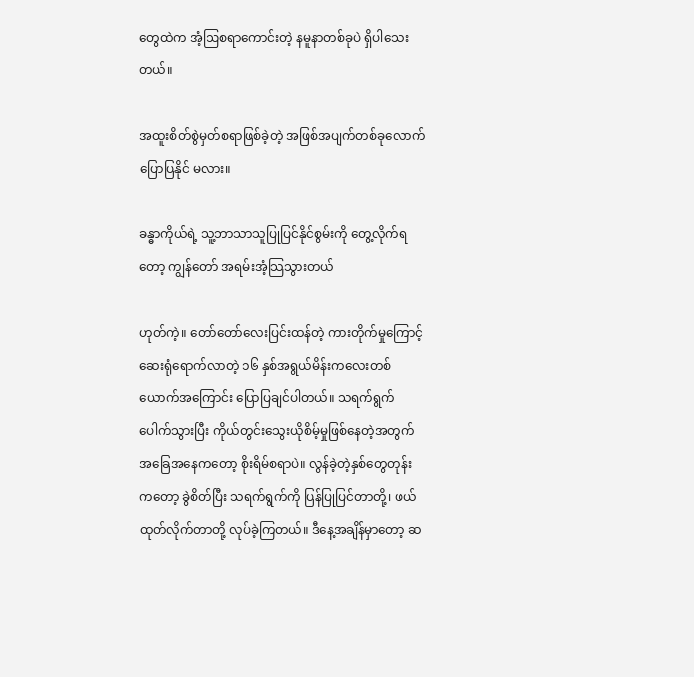တွေထဲက အံ့ဩစရာကောင်းတဲ့ နမူနာတစ်ခုပဲ ရှိပါသေးတယ်။

အထူးစိတ်စွဲမှတ်စရာဖြစ်ခဲ့တဲ့ အဖြစ်အပျက်တစ်ခုလောက် ပြောပြနိုင် မလား။

ခန္ဓာကိုယ်ရဲ့ သူ့ဘာသာသူပြုပြင်နိုင်စွမ်းကို တွေ့လိုက်ရတော့ ကျွန်တော် အရမ်းအံ့သြသွားတယ်

ဟုတ်ကဲ့။ တော်တော်လေးပြင်းထန်တဲ့ ကားတိုက်မှုကြောင့် ဆေးရုံရောက်လာတဲ့ ၁၆ နှစ်အရွယ်မိန်းကလေးတစ်ယောက်အကြောင်း ပြောပြချင်ပါတယ်။ သရက်ရွက်ပေါက်သွားပြီး ကိုယ်တွင်းသွေးယိုစိမ့်မှုဖြစ်နေတဲ့အတွက် အခြေအနေကတော့ စိုးရိမ်စရာပဲ။ လွန်ခဲ့တဲ့နှစ်တွေတုန်းကတော့ ခွဲစိတ်ပြီး သရက်ရွက်ကို ပြန်ပြုပြင်တာတို့၊ ဖယ်ထုတ်လိုက်တာတို့ လုပ်ခဲ့ကြတယ်။ ဒီနေ့အချိန်မှာတော့ ဆ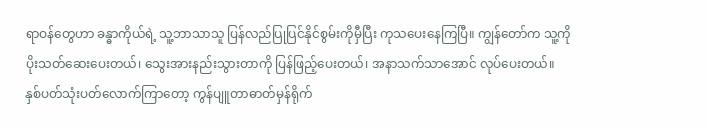ရာဝန်တွေဟာ ခန္ဓာကိုယ်ရဲ့ သူ့ဘာသာသူ ပြန်လည်ပြုပြင်နိုင်စွမ်းကိုမှီပြီး ကုသပေးနေကြပြီ။ ကျွန်တော်က သူ့ကို ပိုးသတ်ဆေးပေးတယ်၊ သွေးအားနည်းသွားတာကို ပြန်ဖြည့်ပေးတယ်၊ အနာသက်သာအောင် လုပ်ပေးတယ်။ နှစ်ပတ်သုံးပတ်လောက်ကြာတော့ ကွန်ပျူတာဓာတ်မှန်ရိုက်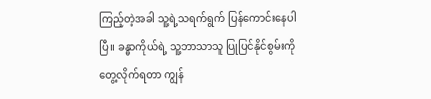ကြည့်တဲ့အခါ သူ့ရဲ့သရက်ရွက် ပြန်ကောင်းနေပါပြီ။ ခန္ဓာကိုယ်ရဲ့ သူ့ဘာသာသူ ပြုပြင်နိုင်စွမ်းကို တွေ့လိုက်ရတာ ကျွန်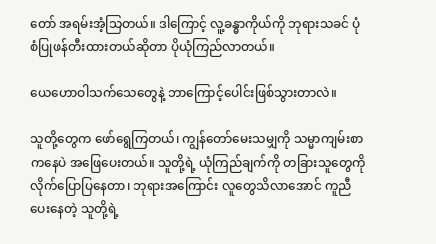တော် အရမ်းအံ့သြတယ်။ ဒါကြောင့် လူ့ခန္ဓာကိုယ်ကို ဘုရားသခင် ပုံစံပြုဖန်တီးထားတယ်ဆိုတာ ပိုယုံကြည်လာတယ်။

ယေဟောဝါသက်သေတွေနဲ့ ဘာကြောင့်ပေါင်းဖြစ်သွားတာလဲ။

သူတို့တွေက ဖော်ရွေကြတယ်၊ ကျွန်တော်မေးသမျှကို သမ္မာကျမ်းစာကနေပဲ အဖြေပေးတယ်။ သူတို့ရဲ့ ယုံကြည်ချက်ကို တခြားသူတွေကို လိုက်ပြောပြနေတာ၊ ဘုရားအကြောင်း လူတွေသိလာအောင် ကူညီပေးနေတဲ့ သူတို့ရဲ့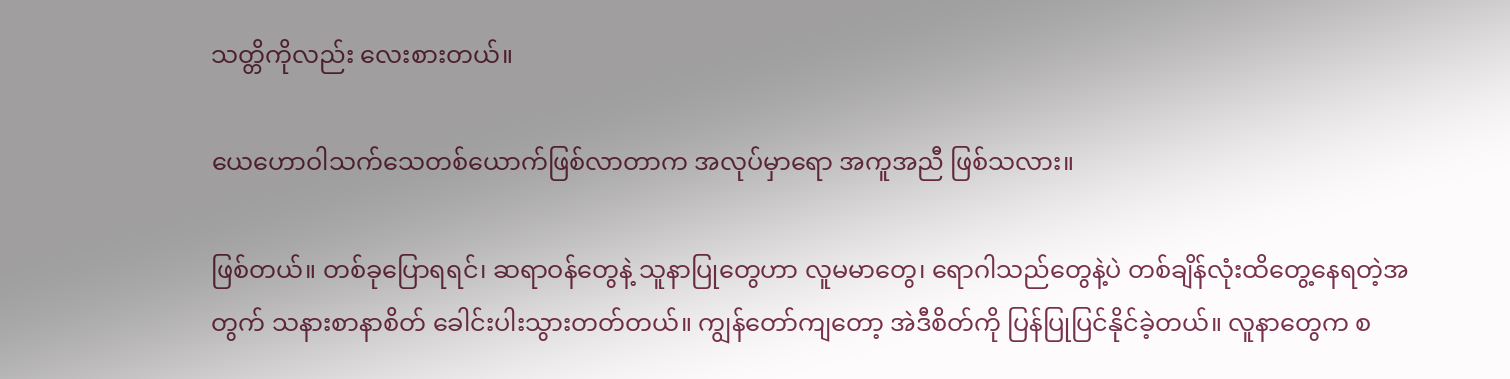သတ္တိကိုလည်း လေးစားတယ်။

ယေဟောဝါသက်သေတစ်ယောက်ဖြစ်လာတာက အလုပ်မှာရော အကူအညီ ဖြစ်သလား။

ဖြစ်တယ်။ တစ်ခုပြောရရင်၊ ဆရာဝန်တွေနဲ့ သူနာပြုတွေဟာ လူမမာတွေ၊ ရောဂါသည်တွေနဲ့ပဲ တစ်ချိန်လုံးထိတွေ့နေရတဲ့အတွက် သနားစာနာစိတ် ခေါင်းပါးသွားတတ်တယ်။ ကျွန်တော်ကျတော့ အဲဒီစိတ်ကို ပြန်ပြုပြင်နိုင်ခဲ့တယ်။ လူနာတွေက စ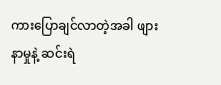ကားပြောချင်လာတဲ့အခါ ဖျားနာမှုနဲ့ ဆင်းရဲ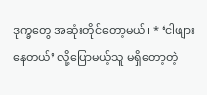ဒုက္ခတွေ အဆုံးတိုင်တော့မယ်၊ * ‘ငါဖျားနေတယ်’ လို့ပြောမယ့်သူ မရှိတော့တဲ့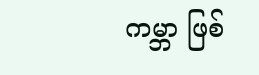ကမ္ဘာ ဖြစ်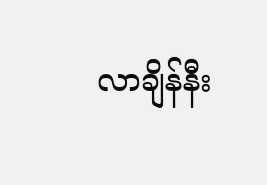လာချိန်နီး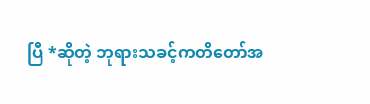ပြီ *ဆိုတဲ့ ဘုရားသခင့်ကတိတော်အ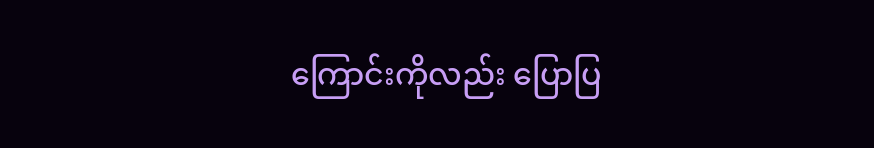ကြောင်းကိုလည်း ပြောပြ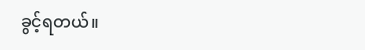ခွင့်ရတယ်။